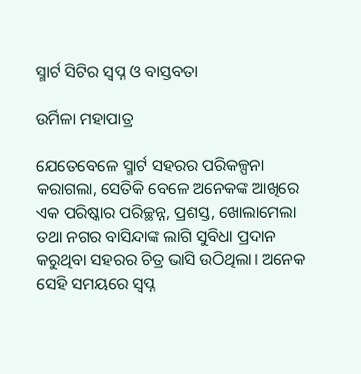ସ୍ମାର୍ଟ ସିଟିର ସ୍ୱପ୍ନ ଓ ବାସ୍ତବତା

ଉର୍ମିଳା ମହାପାତ୍ର

ଯେତେବେଳେ ସ୍ମାର୍ଟ ସହରର ପରିକଳ୍ପନା କରାଗଲା, ସେତିକି ବେଳେ ଅନେକଙ୍କ ଆଖିରେ ଏକ ପରିଷ୍କାର ପରିଚ୍ଛନ୍ନ, ପ୍ରଶସ୍ତ, ଖୋଲାମେଲା ତଥା ନଗର ବାସିନ୍ଦାଙ୍କ ଲାଗି ସୁବିଧା ପ୍ରଦାନ କରୁଥିବା ସହରର ଚିତ୍ର ଭାସି ଉଠିଥିଲା। ଅନେକ ସେହି ସମୟରେ ସ୍ବପ୍ନ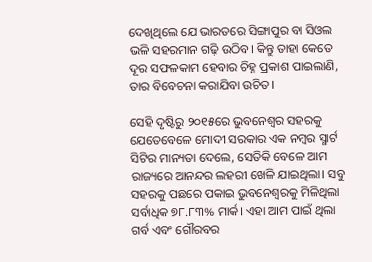ଦେଖିଥିଲେ ଯେ ଭାରତରେ ସିଙ୍ଗାପୁର ବା ସିଓଲ ଭଳି ସହରମାନ ଗଢ଼ି ଉଠିବ। କିନ୍ତୁ ତାହା କେତେ ଦୂର ସଫଳକାମ ହେବାର ଚିହ୍ନ ପ୍ରକାଶ ପାଇଲାଣି, ତାର ବିବେଚନା କରାଯିବା ଉଚିତ।

ସେହି ଦୃଷ୍ଟିରୁ ୨୦୧୫ରେ ଭୁବନେଶ୍ୱର ସହରକୁ ଯେତେବେଳେ ମୋଦୀ ସରକାର ଏକ ନମ୍ବର ସ୍ମାର୍ଟ ସିଟିର ମାନ୍ୟତା ଦେଲେ, ସେତିକି ବେଳେ ଆମ ରାଜ୍ୟରେ ଆନନ୍ଦର ଲହରୀ ଖେଳି ଯାଇଥିଲା। ସବୁ ସହରକୁ ପଛରେ ପକାଇ ଭୁବନେଶ୍ବରକୁ ମିଳିଥିଲା ସର୍ବାଧିକ ୭୮.୮୩% ମାର୍କ। ଏହା ଆମ ପାଇଁ ଥିଲା ଗର୍ବ ଏବଂ ଗୌରବର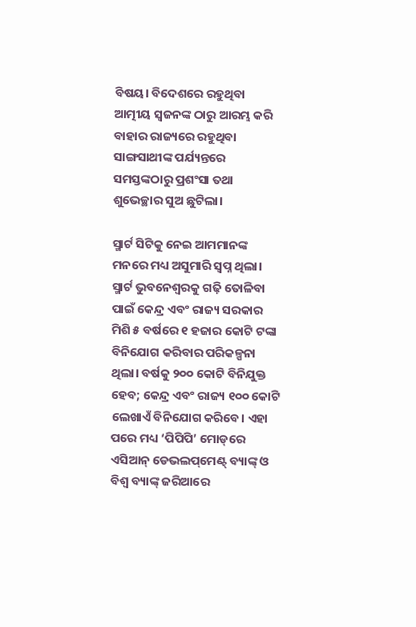ବିଷୟ। ବିଦେଶରେ ରହୁଥିବା ଆତ୍ମୀୟ ସ୍ବଜନଙ୍କ ଠାରୁ ଆରମ୍ଭ କରି ବାହାର ରାଜ୍ୟରେ ରହୁଥିବା ସାଙ୍ଗସାଥୀଙ୍କ ପର୍ଯ୍ୟନ୍ତରେ ସମସ୍ତଙ୍କଠାରୁ ପ୍ରଶଂସା ତଥା ଶୁଭେଚ୍ଛାର ସୁଅ ଛୁଟିଲା।

ସ୍ମାର୍ଟ ସିଟିକୁ ନେଇ ଆମମାନଙ୍କ ମନରେ ମଧ୍ୟ ଅସୁମାରି ସ୍ବପ୍ନ ଥିଲା। ସ୍ମାର୍ଟ ଭୁବନେଶ୍ୱରକୁ ଗଢ଼ି ତୋଳିବା ପାଇଁ କେନ୍ଦ୍ର ଏବଂ ରାଜ୍ୟ ସରକାର ମିଶି ୫ ବର୍ଷରେ ୧ ହଜାର କୋଟି ଟଙ୍କା ବିନିଯୋଗ କରିବାର ପରିକଳ୍ପନା ଥିଲା। ବର୍ଷକୁ ୨୦୦ କୋଟି ବିନିଯୁକ୍ତ ହେବ; କେନ୍ଦ୍ର ଏବଂ ରାଜ୍ୟ ୧୦୦ କୋଟି ଲେଖାଏଁ ବିନିଯୋଗ କରିବେ। ଏହା ପରେ ମଧ୍ୟ ‘ପିପିପି’ ମୋଡ୍‌ରେ ଏସିଆନ୍ ଡେଭଲପ୍‌ମେଣ୍ଟ୍ ବ୍ୟାଙ୍କ୍‌ ଓ ବିଶ୍ବ ବ୍ୟାଙ୍କ୍‌ ଜରିଆରେ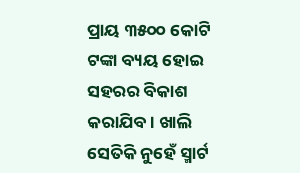ପ୍ରାୟ ୩୫୦୦ କୋଟି ଟଙ୍କା ବ୍ୟୟ ହୋଇ ସହରର ବିକାଶ କରାଯିବ। ଖାଲି ସେତିକି ନୁହେଁ ସ୍ମାର୍ଟ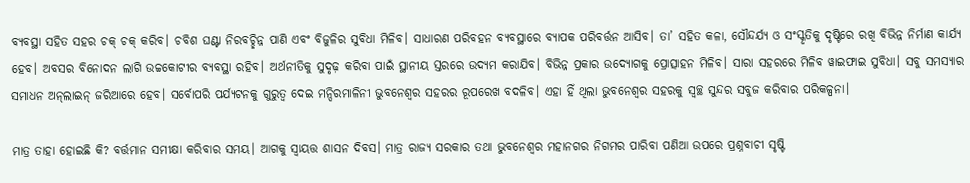ବ୍ୟବସ୍ଥା ସହିତ ସହର ଚକ୍‌ ଚକ୍ କରିବ। ଚବିଶ ଘଣ୍ଟା ନିରବଚ୍ଛିନ୍ନ ପାଣି ଏବଂ ବିଜୁଳିର ସୁବିଧା ମିଳିବ। ସାଧାରଣ ପରିବହନ ବ୍ୟବସ୍ଥାରେ ବ୍ୟାପକ ପରିବର୍ତ୍ତନ ଆସିବ। ତା’ ସହିତ କଳା, ସୌନ୍ଦର୍ଯ୍ୟ ଓ ସଂସ୍କୃତିକୁ ଦୃଷ୍ଟିରେ ରଖି ବିଭିନ୍ନ ନିର୍ମାଣ କାର୍ଯ୍ୟ ହେବ। ଅବସର ବିନୋଦନ ଲାଗି ଉଚ୍ଚକୋଟୀର ବ୍ୟବସ୍ଥା ରହିବ। ଅର୍ଥନୀତିକୁ ସୁଦୃଢ଼ କରିବା ପାଇଁ ସ୍ଥାନୀୟ ସ୍ତରରେ ଉଦ୍ୟମ କରାଯିବ। ବିଭିନ୍ନ ପ୍ରକାର ଉଦ୍ୟୋଗକୁ ପ୍ରୋତ୍ସାହନ ମିଳିବ। ସାରା ସହରରେ ମିଳିବ ୱାଇଫାଇ ସୁବିଧା। ସବୁ ସମସ୍ୟାର ସମାଧନ ଅନ୍‌ଲାଇନ୍ ଜରିଆରେ ହେବ। ସର୍ବୋପରି ପର୍ଯ୍ୟଟନକୁ ଗୁରୁତ୍ବ ଦେଇ ମନ୍ଦିରମାଳିନୀ ଭୁବନେଶ୍ୱର ସହରର ରୂପରେଖ ବଦଳିବ। ଏହା ହିଁ ଥିଲା ଭୁବନେଶ୍ୱର ସହରକୁ ସ୍ୱଚ୍ଛ ସୁନ୍ଦର ସବୁଜ କରିବାର ପରିକଳ୍ପନା।

ମାତ୍ର ତାହା ହୋଇଛି କି? ବର୍ତ୍ତମାନ ସମୀକ୍ଷା କରିବାର ସମୟ। ଆଗକୁ ସ୍ୱାୟତ୍ତ ଶାସନ ଦିବସ। ମାତ୍ର ରାଜ୍ୟ ସରକାର ତଥା ଭୁବନେଶ୍ୱର ମହାନଗର ନିଗମର ପାରିବା ପଣିଆ ଉପରେ ପ୍ରଶ୍ନବାଚୀ ସୃଷ୍ଟି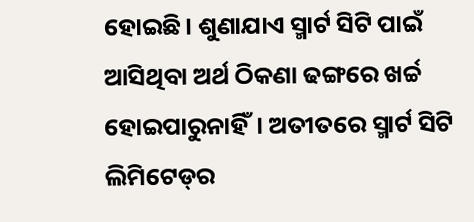ହୋଇଛି। ଶୁଣାଯାଏ ସ୍ମାର୍ଟ ସିଟି ପାଇଁ ଆସିଥିବା ଅର୍ଥ ଠିକଣା ଢଙ୍ଗରେ ଖର୍ଚ୍ଚ ହୋଇପାରୁନାହିଁ। ଅତୀତରେ ସ୍ମାର୍ଟ ସିଟି ଲିମିଟେଡ୍‌ର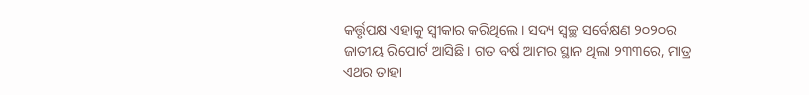କର୍ତ୍ତୃପକ୍ଷ ଏହାକୁ ସ୍ବୀକାର କରିଥିଲେ। ସଦ୍ୟ ସ୍ୱଚ୍ଛ ସର୍ବେକ୍ଷଣ ୨୦୨୦ର ଜାତୀୟ ରିପୋର୍ଟ ଆସିଛି। ଗତ ବର୍ଷ ଆମର ସ୍ଥାନ ଥିଲା ୨୩୩ରେ, ମାତ୍ର ଏଥର ତାହା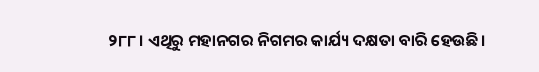୨୮୮। ଏଥିରୁ ମହାନଗର ନିଗମର କାର୍ଯ୍ୟ ଦକ୍ଷତା ବାରି ହେଉଛି।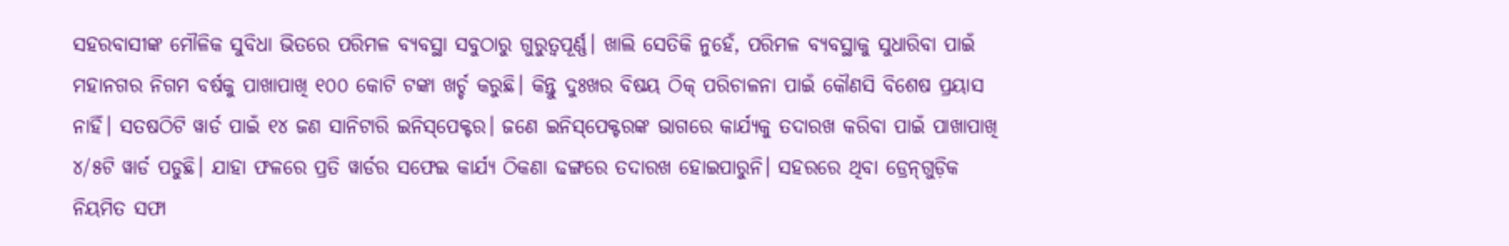ସହରବାସୀଙ୍କ ମୌଳିକ ସୁବିଧା ଭିତରେ ପରିମଳ ବ୍ୟବସ୍ଥା ସବୁଠାରୁ ଗୁରୁତ୍ୱପୂର୍ଣ୍ଣ। ଖାଲି ସେତିକି ନୁହେଁ, ପରିମଳ ବ୍ୟବସ୍ଥାକୁ ସୁଧାରିବା ପାଇଁ ମହାନଗର ନିଗମ ବର୍ଷକୁ ପାଖାପାଖି ୧୦୦ କୋଟି ଟଙ୍କା ଖର୍ଚ୍ଚ କରୁଛି। କିନ୍ତୁ ଦୁଃଖର ବିଷୟ ଠିକ୍ ପରିଚାଳନା ପାଇଁ କୌଣସି ବିଶେଷ ପ୍ରୟାସ ନାହିଁ। ସତଷଠିଟି ୱାର୍ଡ ପାଇଁ ୧୪ ଜଣ ସାନିଟାରି ଇନିସ୍‌ପେକ୍ଟର। ଜଣେ ଇନିସ୍‌ପେକ୍ଟରଙ୍କ ଭାଗରେ କାର୍ଯ୍ୟକୁ ତଦାରଖ କରିବା ପାଇଁ ପାଖାପାଖି ୪/୫ଟି ୱାର୍ଡ ପଡୁଛି। ଯାହା ଫଳରେ ପ୍ରତି ୱାର୍ଡର ସଫେଇ କାର୍ଯ୍ୟ ଠିକଣା ଢଙ୍ଗରେ ତଦାରଖ ହୋଇପାରୁନି। ସହରରେ ଥିବା ଡ୍ରେନ୍‌ଗୁଡ଼ିକ ନିୟମିତ ସଫା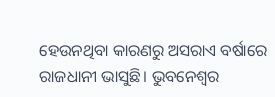ହେଉନଥିବା କାରଣରୁ ଅସରାଏ ବର୍ଷାରେ ରାଜଧାନୀ ଭାସୁଛି। ଭୁବନେଶ୍ୱର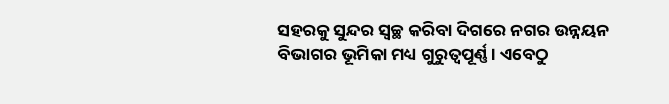ସହରକୁ ସୁନ୍ଦର ସ୍ୱଚ୍ଛ କରିବା ଦିଗରେ ନଗର ଉନ୍ନୟନ ବିଭାଗର ଭୂମିକା ମଧ୍ୟ ଗୁରୁତ୍ୱପୂର୍ଣ୍ଣ। ଏବେଠୁ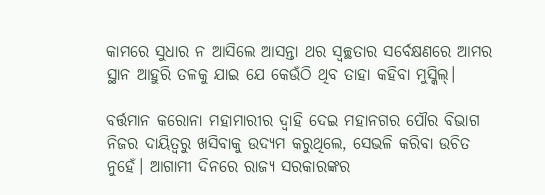କାମରେ ସୁଧାର ନ ଆସିଲେ ଆସନ୍ତା ଥର ସ୍ୱଚ୍ଛତାର ସର୍ବେକ୍ଷଣରେ ଆମର ସ୍ଥାନ ଆହୁରି ତଳକୁ ଯାଇ ଯେ କେଉଁଠି ଥିବ ତାହା କହିବା ମୁସ୍କିଲ୍।

ବର୍ତ୍ତମାନ କରୋନା ମହାମାରୀର ଦ୍ୱାହି ଦେଇ ମହାନଗର ପୌର ବିଭାଗ ନିଜର ଦାୟିତ୍ୱରୁ ଖସିବାକୁ ଉଦ୍ୟମ କରୁଥିଲେ, ସେଭଳି କରିବା ଉଚିତ ନୁହେଁ। ଆଗାମୀ ଦିନରେ ରାଜ୍ୟ ସରକାରଙ୍କର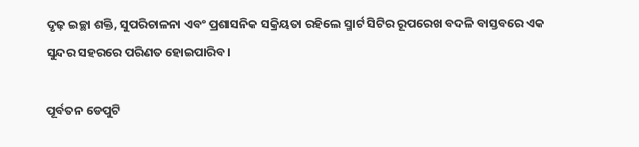ଦୃଢ଼ ଇଚ୍ଛା ଶକ୍ତି, ସୁପରିଚାଳନା ଏବଂ ପ୍ରଶାସନିକ ସକ୍ରିୟତା ରହିଲେ ସ୍ମାର୍ଟ ସିଟିର ରୂପରେଖ ବଦଳି ବାସ୍ତବରେ ଏକ ସୁନ୍ଦର ସହରରେ ପରିଣତ ହୋଇପାରିବ।

ପୂର୍ବତନ ଡେପୁଟି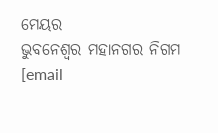ମେୟର
ଭୁବନେଶ୍ବର ମହାନଗର ନିଗମ
[email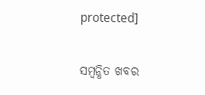protected]

ସମ୍ବନ୍ଧିତ ଖବର